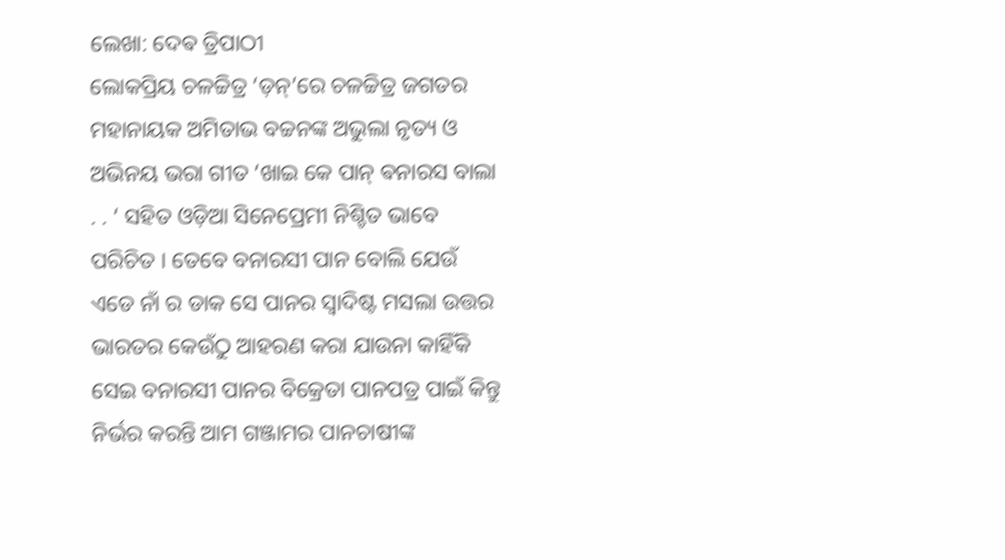ଲେଖା: ଦେଵ ତ୍ରିପାଠୀ
ଲୋକପ୍ରିୟ ଚଳଚ୍ଚିତ୍ର ‘ଡ଼ନ୍’ରେ ଚଳଚ୍ଚିତ୍ର ଜଗତର ମହାନାୟକ ଅମିତାଭ ବଚ୍ଚନଙ୍କ ଅଭୁଲା ନୃତ୍ୟ ଓ ଅଭିନୟ ଭରା ଗୀତ ‘ଖାଇ କେ ପାନ୍ ଵନାରସ ବାଲା . . ‘ ସହିତ ଓଡ଼ିଆ ସିନେପ୍ରେମୀ ନିଶ୍ଚିତ ଭାବେ ପରିଚିତ । ତେବେ ବନାରସୀ ପାନ ବୋଲି ଯେଉଁ ଏଡେ ନାଁ ର ଡାକ ସେ ପାନର ସ୍ବାଦିଷ୍ଟ ମସଲା ଉତ୍ତର ଭାରତର କେଉଁଠୁ ଆହରଣ କରା ଯାଉନା କାହିଁକି ସେଇ ବନାରସୀ ପାନର ବିକ୍ରେତା ପାନପତ୍ର ପାଇଁ କିନ୍ତୁ ନିର୍ଭର କରନ୍ତି ଆମ ଗଞ୍ଜାମର ପାନଚାଷୀଙ୍କ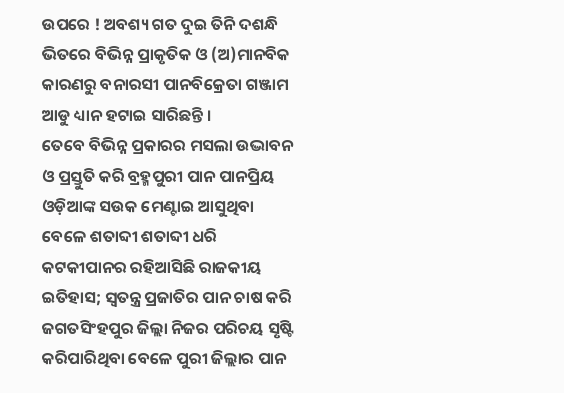ଉପରେ ! ଅବଶ୍ୟ ଗତ ଦୁଇ ତିନି ଦଶନ୍ଧି ଭିତରେ ବିଭିନ୍ନ ପ୍ରାକୃତିକ ଓ (ଅ)ମାନବିକ କାରଣରୁ ବନାରସୀ ପାନବିକ୍ରେତା ଗଞ୍ଜାମ ଆଡୁ ଧ୍ୟାନ ହଟାଇ ସାରିଛନ୍ତି ।
ତେବେ ବିଭିନ୍ନ ପ୍ରକାରର ମସଲା ଉଦ୍ଭାବନ ଓ ପ୍ରସ୍ତୁତି କରି ବ୍ରହ୍ମପୁରୀ ପାନ ପାନପ୍ରିୟ ଓଡ଼ିଆଙ୍କ ସଉକ ମେଣ୍ଟାଇ ଆସୁଥିବା ବେଳେ ଶତାବ୍ଦୀ ଶତାବ୍ଦୀ ଧରି କଟକୀପାନର ରହିଆସିଛି ରାଜକୀୟ ଇତିହାସ; ସ୍ବତନ୍ତ୍ର ପ୍ରଜାତିର ପାନ ଚାଷ କରି ଜଗତସିଂହପୁର ଜିଲ୍ଲା ନିଜର ପରିଚୟ ସୃଷ୍ଟି କରିପାରିଥିବା ବେଳେ ପୁରୀ ଜିଲ୍ଲାର ପାନ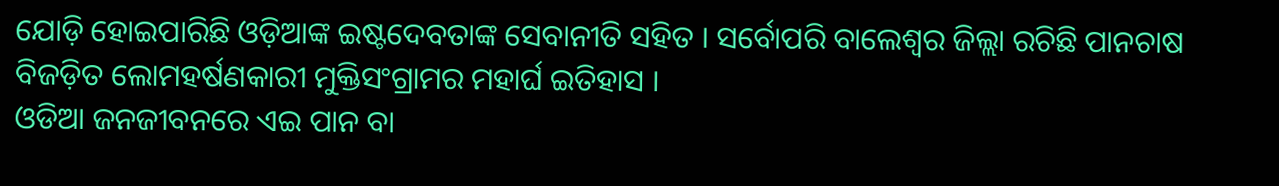ଯୋଡ଼ି ହୋଇପାରିଛି ଓଡ଼ିଆଙ୍କ ଇଷ୍ଟଦେବତାଙ୍କ ସେବାନୀତି ସହିତ । ସର୍ବୋପରି ବାଲେଶ୍ଵର ଜିଲ୍ଲା ରଚିଛି ପାନଚାଷ ବିଜଡ଼ିତ ଲୋମହର୍ଷଣକାରୀ ମୁକ୍ତିସଂଗ୍ରାମର ମହାର୍ଘ ଇତିହାସ ।
ଓଡିଆ ଜନଜୀବନରେ ଏଇ ପାନ ବା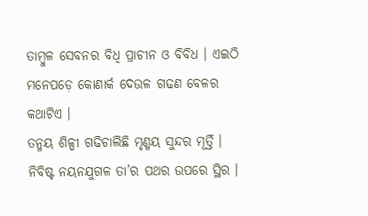ତାମ୍ବୁଳ ସେବନର ବିଧି ପ୍ରାଚୀନ ଓ ବିବିଧ । ଏଇଠି ମନେପଡ଼େ କୋଣାର୍କ ଦେଉଳ ଗଢଣ ବେଳର କଥାଟିଏ ।
ତନ୍ମୟ ଶିଳ୍ପୀ ଗଢିଚାଲିଛି ମୃଣ୍ମୟ ସୁନ୍ଦର ମୂର୍ତ୍ତି । ନିବିଷ୍ଟ ନୟନଯୁଗଳ ତା’ର ପଥର ଉପରେ ସ୍ଥିର ।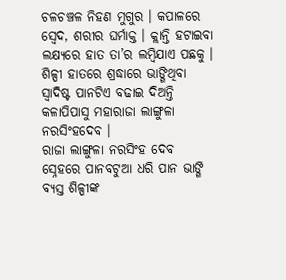ଚଳଚଞ୍ଚଳ ନିହଣ ମୁଗୁର । କପାଳରେ ସ୍ବେଦ, ଶରୀର ଘର୍ମାକ୍ତ । କ୍ଲାନ୍ତି ହଟାଇବା ଲକ୍ଷ୍ୟରେ ହାତ ତା’ର ଲମ୍ବିଯାଏ ପଛକୁ । ଶିଳ୍ପୀ ହାତରେ ଶ୍ରଦ୍ଧାରେ ଭାଙ୍ଗିଥିବା ସ୍ବାଦିଷ୍ଟ ପାନଟିଏ ବଢାଇ ଦିଅନ୍ତି କଳାପିପାସୁ ମହାରାଜା ଲାଙ୍ଗୁଳା ନରସିଂହଦେବ ।
ରାଜା ଲାଙ୍ଗୁଳା ନରସିଂହ ଦେବ ସ୍ନେହରେ ପାନବଟୁଆ ଧରି ପାନ ଭାଙ୍ଗି ବ୍ୟସ୍ତ ଶିଳ୍ପୀଙ୍କ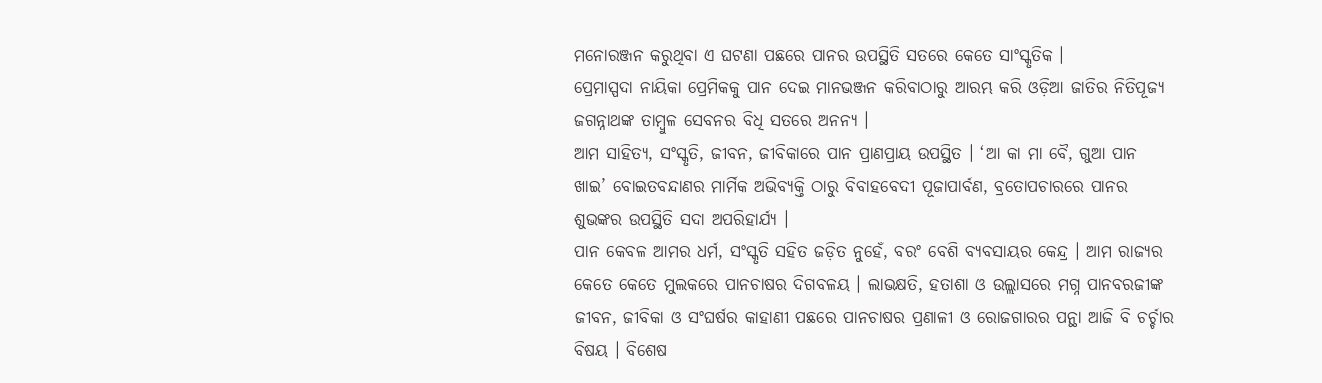ମନୋରଞ୍ଜନ କରୁଥିବା ଏ ଘଟଣା ପଛରେ ପାନର ଉପସ୍ଥିତି ସତରେ କେତେ ସାଂସ୍କୃତିକ ।
ପ୍ରେମାସ୍ପଦା ନାୟିକା ପ୍ରେମିକକୁ ପାନ ଦେଇ ମାନଭଞ୍ଜନ କରିବାଠାରୁ ଆରମ୍ଭ କରି ଓଡ଼ିଆ ଜାତିର ନିତିପୂଜ୍ୟ ଜଗନ୍ନାଥଙ୍କ ତାମ୍ବୁଳ ସେବନର ବିଧି ସତରେ ଅନନ୍ୟ ।
ଆମ ସାହିତ୍ୟ, ସଂସ୍କୃତି, ଜୀବନ, ଜୀବିକାରେ ପାନ ପ୍ରାଣପ୍ରାୟ ଉପସ୍ଥିତ । ‘ଆ କା ମା ବୈ, ଗୁଆ ପାନ ଖାଇ’ ବୋଇତବନ୍ଦାଣର ମାର୍ମିକ ଅଭିବ୍ୟକ୍ତି ଠାରୁ ବିବାହବେଦୀ ପୂଜାପାର୍ବଣ, ବ୍ରତୋପଚାରରେ ପାନର ଶୁଭଙ୍କର ଉପସ୍ଥିତି ସଦା ଅପରିହାର୍ଯ୍ୟ ।
ପାନ କେବଳ ଆମର ଧର୍ମ, ସଂସ୍କୃତି ସହିତ ଜଡ଼ିତ ନୁହେଁ, ବରଂ ବେଶି ବ୍ୟବସାୟର କେନ୍ଦ୍ର । ଆମ ରାଜ୍ୟର କେତେ କେତେ ମୁଲକରେ ପାନଚାଷର ଦିଗବଳୟ । ଲାଭକ୍ଷତି, ହତାଶା ଓ ଉଲ୍ଲାସରେ ମଗ୍ନ ପାନବରଜୀଙ୍କ ଜୀବନ, ଜୀବିକା ଓ ସଂଘର୍ଷର କାହାଣୀ ପଛରେ ପାନଚାଷର ପ୍ରଣାଳୀ ଓ ରୋଜଗାରର ପନ୍ଥା ଆଜି ବି ଚର୍ଚ୍ଚାର ବିଷୟ । ବିଶେଷ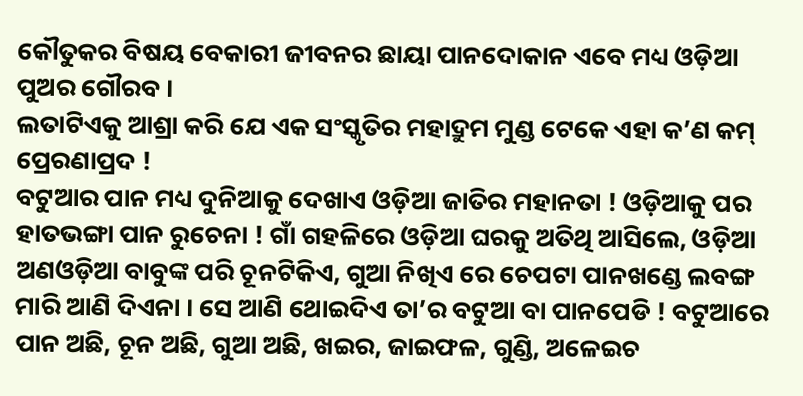କୌତୁକର ବିଷୟ ବେକାରୀ ଜୀବନର ଛାୟା ପାନଦୋକାନ ଏବେ ମଧ୍ୟ ଓଡ଼ିଆ ପୁଅର ଗୌରବ ।
ଲତାଟିଏକୁ ଆଶ୍ରା କରି ଯେ ଏକ ସଂସ୍କୃତିର ମହାଦ୍ରୁମ ମୁଣ୍ଡ ଟେକେ ଏହା କ’ଣ କମ୍ ପ୍ରେରଣାପ୍ରଦ !
ବଟୁଆର ପାନ ମଧ୍ୟ ଦୁନିଆକୁ ଦେଖାଏ ଓଡ଼ିଆ ଜାତିର ମହାନତା ! ଓଡ଼ିଆକୁ ପର ହାତଭଙ୍ଗା ପାନ ରୁଚେନା ! ଗାଁ ଗହଳିରେ ଓଡ଼ିଆ ଘରକୁ ଅତିଥି ଆସିଲେ, ଓଡ଼ିଆ ଅଣଓଡ଼ିଆ ବାବୁଙ୍କ ପରି ଚୂନଟିକିଏ, ଗୁଆ ନିଖିଏ ରେ ଚେପଟା ପାନଖଣ୍ଡେ ଲବଙ୍ଗ ମାରି ଆଣି ଦିଏନା । ସେ ଆଣି ଥୋଇଦିଏ ତା’ର ବଟୁଆ ବା ପାନପେଡି ! ବଟୁଆରେ ପାନ ଅଛି, ଚୂନ ଅଛି, ଗୁଆ ଅଛି, ଖଇର, ଜାଇଫଳ, ଗୁଣ୍ଡି, ଅଳେଇଚ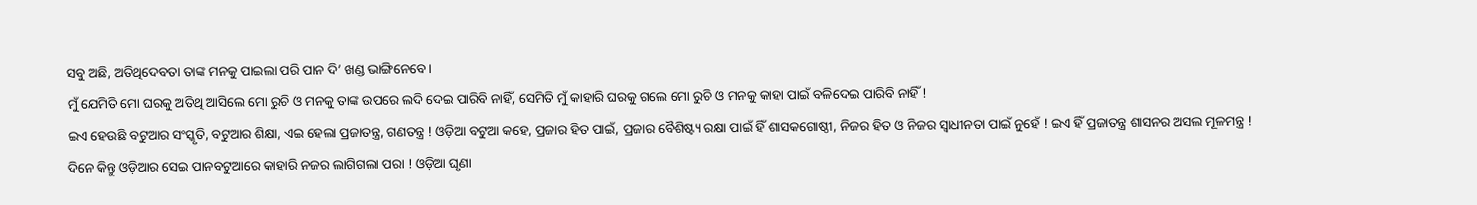ସବୁ ଅଛି, ଅତିଥିଦେବତା ତାଙ୍କ ମନକୁ ପାଇଲା ପରି ପାନ ଦି’ ଖଣ୍ଡ ଭାଙ୍ଗିନେବେ ।
ମୁଁ ଯେମିତି ମୋ ଘରକୁ ଅତିଥି ଆସିଲେ ମୋ ରୁଚି ଓ ମନକୁ ତାଙ୍କ ଉପରେ ଲଦି ଦେଇ ପାରିବି ନାହିଁ, ସେମିତି ମୁଁ କାହାରି ଘରକୁ ଗଲେ ମୋ ରୁଚି ଓ ମନକୁ କାହା ପାଇଁ ବଳିଦେଇ ପାରିବି ନାହିଁ !
ଇଏ ହେଉଛି ବଟୁଆର ସଂସ୍କୃତି, ବଟୁଆର ଶିକ୍ଷା, ଏଇ ହେଲା ପ୍ରଜାତନ୍ତ୍ର, ଗଣତନ୍ତ୍ର ! ଓଡ଼ିଆ ବଟୁଆ କହେ, ପ୍ରଜାର ହିତ ପାଇଁ, ପ୍ରଜାର ବୈଶିଷ୍ଟ୍ୟ ରକ୍ଷା ପାଇଁ ହିଁ ଶାସକଗୋଷ୍ଠୀ, ନିଜର ହିତ ଓ ନିଜର ସ୍ବାଧୀନତା ପାଇଁ ନୁହେଁ ! ଇଏ ହିଁ ପ୍ରଜାତନ୍ତ୍ର ଶାସନର ଅସଲ ମୂଳମନ୍ତ୍ର !
ଦିନେ କିନ୍ତୁ ଓଡ଼ିଆର ସେଇ ପାନବଟୁଆରେ କାହାରି ନଜର ଲାଗିଗଲା ପରା ! ଓଡ଼ିଆ ଘୃଣା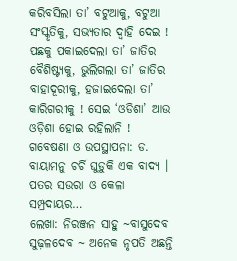କରିବସିଲା ତା’ ବଟୁଆକୁ, ବଟୁଆ ସଂସ୍କୃତିକୁ, ସଭ୍ୟତାର ଦ୍ୱାହି ଦେଇ ! ପଛକୁ ପକାଇଦେଲା ତା’ ଜାତିର ବୈଶିଷ୍ଟ୍ୟକୁ, ଭୁଲିଗଲା ତା’ ଜାତିର ବାହାଦୂରୀକୁ, ହଜାଇଦେଲା ତା’ କାରିଗରୀକୁ ! ସେଇ ‘ଓଡିଶା’ ଆଉ ଓଡ଼ିଶା ହୋଇ ରହିଲାନି !
ଗବେଷଣା ଓ ଉପସ୍ଥାପନା: ଡ. ବାୟାମନୁ ଚର୍ଚି ଘୁଡ଼ୁକି ଏକ ବାଦ୍ୟ । ପତର ସଉରା ଓ କେଳା ସମ୍ପ୍ରଦାୟର…
ଲେଖା: ନିରଞ୍ଜନ ସାହୁ ~ବାସୁଦେବ ସୁଢ଼ଳଦେବ ~ ଅନେକ ନୃପତି ଅଛନ୍ତି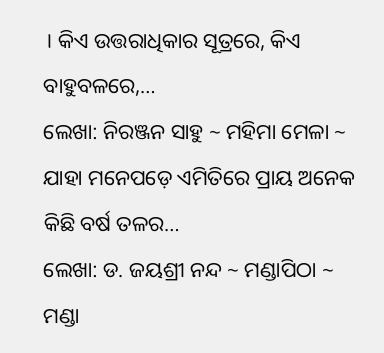। କିଏ ଉତ୍ତରାଧିକାର ସୂତ୍ରରେ, କିଏ ବାହୁବଳରେ,…
ଲେଖା: ନିରଞ୍ଜନ ସାହୁ ~ ମହିମା ମେଳା ~ ଯାହା ମନେପଡ଼େ ଏମିତିରେ ପ୍ରାୟ ଅନେକ କିଛି ବର୍ଷ ତଳର…
ଲେଖା: ଡ. ଜୟଶ୍ରୀ ନନ୍ଦ ~ ମଣ୍ଡାପିଠା ~ ମଣ୍ଡା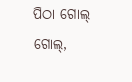ପିଠା ଗୋଲ୍ ଗୋଲ୍,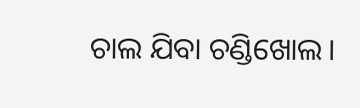ଚାଲ ଯିବା ଚଣ୍ଡିଖୋଲ।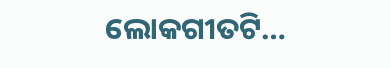ଲୋକଗୀତଟି…